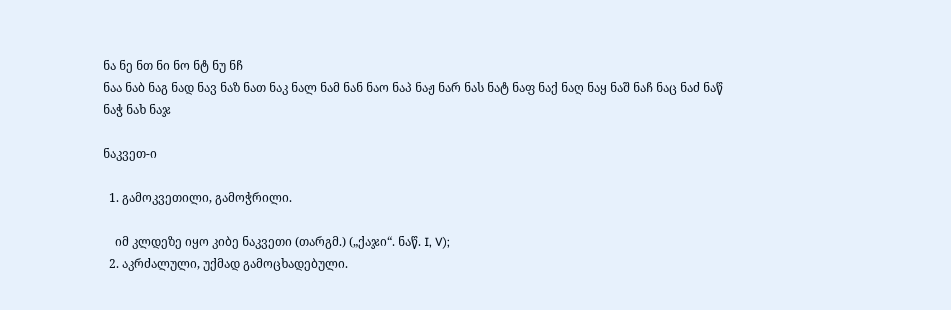ნა ნე ნთ ნი ნო ნტ ნუ ნჩ
ნაა ნაბ ნაგ ნად ნავ ნაზ ნათ ნაკ ნალ ნამ ნან ნაო ნაპ ნაჟ ნარ ნას ნატ ნაფ ნაქ ნაღ ნაყ ნაშ ნაჩ ნაც ნაძ ნაწ ნაჭ ნახ ნაჯ

ნაკვეთ-ი

  1. გამოკვეთილი, გამოჭრილი.

    იმ კლდეზე იყო კიბე ნაკვეთი (თარგმ.) („ქაჯი“. ნაწ. I, V);
  2. აკრძალული, უქმად გამოცხადებული.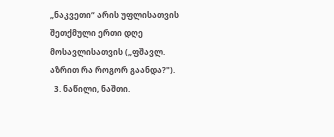„ნაკვეთი“ არის უფლისათვის შეთქმული ერთი დღე მოსავლისათვის („ფშავლ. აზრით რა როგორ გაანდა?").
  3. ნაწილი, ნაშთი.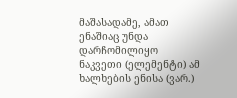მაშასადამე, ამათ ენაშიაც უნდა დარჩომილიყო ნაკვეთი (ელემენტი) ამ ხალხების ენისა (ვარ.)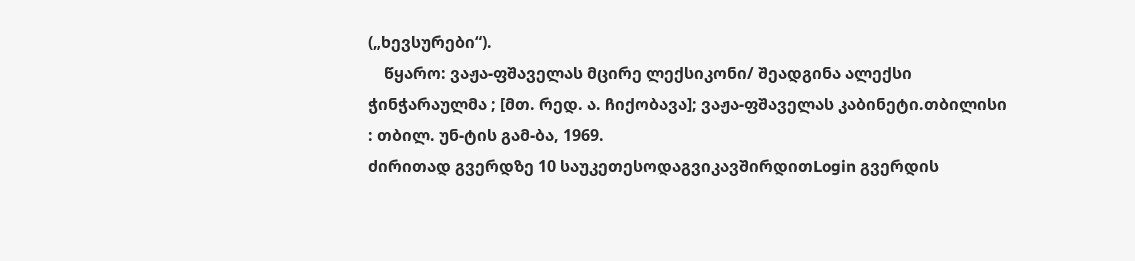(„ხევსურები“).
    წყარო: ვაჟა-ფშაველას მცირე ლექსიკონი/ შეადგინა ალექსი ჭინჭარაულმა ; [მთ. რედ. ა. ჩიქობავა]; ვაჟა-ფშაველას კაბინეტი.თბილისი : თბილ. უნ-ტის გამ-ბა, 1969.
ძირითად გვერდზე 10 საუკეთესოდაგვიკავშირდითLogin გვერდის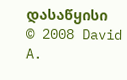დასაწყისი
© 2008 David A.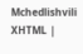Mchedlishvili XHTML |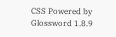CSS Powered by Glossword 1.8.9